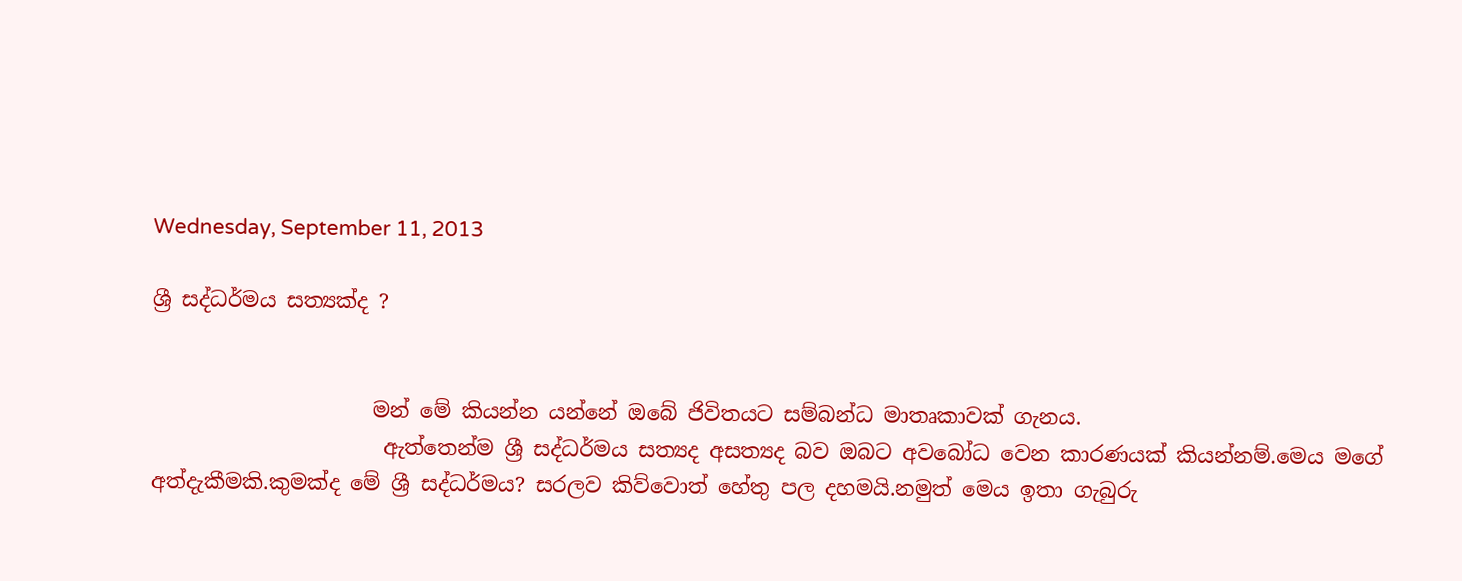Wednesday, September 11, 2013

ශ්‍රී සද්ධර්මය සත්‍යක්ද ?


                     මන් මේ කියන්න යන්නේ ඔබේ ජිවිතයට සම්බන්ධ මාතෘකාවක් ගැනය.
                      ඇත්තෙන්ම ශ්‍රී සද්ධර්මය සත්‍යද අසත්‍යද බව ඔබට අවබෝධ වෙන කාරණයක් කියන්නම්.මෙය මගේ අත්දැකීමකි.කුමක්ද මේ ශ්‍රී සද්ධර්මය? සරලව කිව්වොත් හේතු පල දහමයි.නමුත් මෙය ඉතා ගැබුරු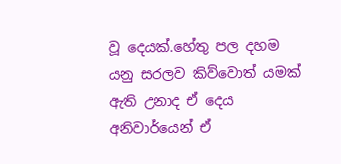වූ දෙයක්.හේතු පල දහම යනු සරලව කිව්වොත් යමක් ඇති උනාද ඒ දෙය අනිවාර්යෙන් ඒ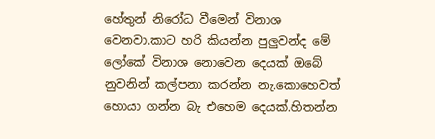හේතුන් නිරෝධ වීමෙන් විනාශ වෙනවා.කාට හරි කියන්න පුලුවන්ද මේ ලෝකේ විනාශ නොවෙන දෙයක් ඔබේ නුවනින් කල්පනා කරන්න නැ.කොහෙවත් හොයා ගන්න බැ එහෙම දෙයක්.හිතන්න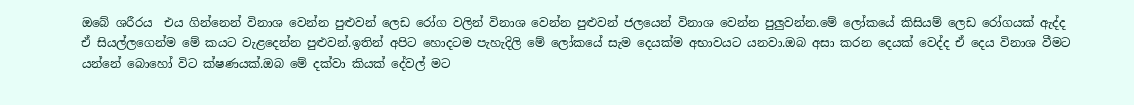ඔබේ ශරීරය  එය ගින්නෙන් විනාශ වෙන්න පුළුවන් ලෙඩ රෝග වලින් විනාශ වෙන්න පුළුවන් ජලයෙන් විනාශ වෙන්න පුලුවන්න.මේ ලෝකයේ කිසියම් ලෙඩ රෝගයක් ඇද්ද ඒ සියල්ලගෙන්ම මේ කයට වැළදෙන්න පුළුවන්.ඉතින් අපිට හොදටම පැහැදිලි මේ ලෝකයේ සැම දෙයක්ම අභාවයට යනවා.ඔබ අසා කරන දෙයක් වෙද්ද ඒ දෙය විනාශ වීමට යන්නේ බොහෝ විට ක්ෂණයක්.ඔබ මේ දක්වා කියක් දේවල් මට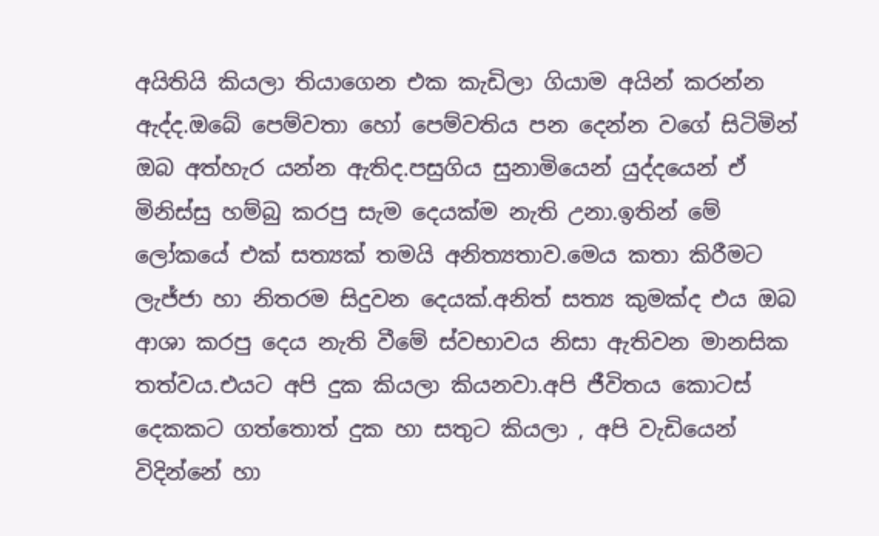අයිතියි කියලා තියාගෙන එක කැඩිලා ගියාම අයින් කරන්න ඇද්ද.ඔබේ පෙම්වතා හෝ පෙම්වතිය පන දෙන්න වගේ සිටිමින් ඔබ අත්හැර යන්න ඇතිද.පසුගිය සුනාමියෙන් යුද්දයෙන් ඒ මිනිස්සු හම්බු කරපු සැම දෙයක්ම නැති උනා.ඉතින් මේ ලෝකයේ එක් සත්‍යක් තමයි අනිත්‍යතාව.මෙය කතා කිරීමට ලැජ්ජා හා නිතරම සිදුවන දෙයක්.අනිත් සත්‍ය කුමක්ද එය ඔබ ආශා කරපු දෙය නැති වීමේ ස්වභාවය නිසා ඇතිවන මානසික තත්වය.එයට අපි දුක කියලා කියනවා.අපි ජීවිතය කොටස් දෙකකට ගත්තොත් දුක හා සතුට කියලා , අපි වැඩියෙන් විදින්නේ හා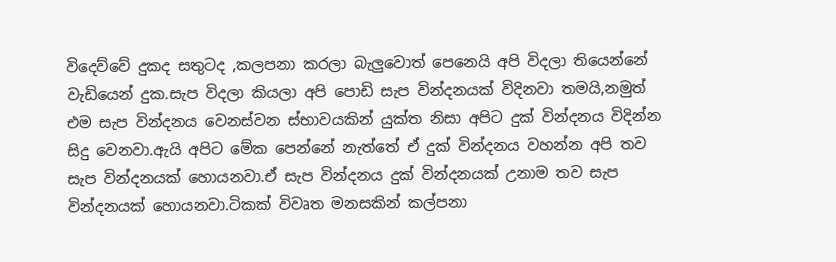විදෙව්වේ දුකද සතුටද ,කලපනා කරලා බැලුවොත් පෙනෙයි අපි විදලා තියෙන්නේ වැඩියෙන් දුක.සැප විදලා කියලා අපි පොඩි සැප වින්දනයක් විදිනවා තමයි,නමුත් එම සැප වින්දනය වෙනස්වන ස්භාවයකින් යුක්ත නිසා අපිට දුක් වින්දනය විදින්න සිදු වෙනවා.ඇයි අපිට මේක පෙන්නේ නැත්තේ ඒ දුක් වින්දනය වහන්න අපි තව සැප වින්දනයක් හොයනවා.ඒ සැප වින්දනය දුක් වින්දනයක් උනාම තව සැප වින්දනයක් හොයනවා.ටිකක් විවෘත මනසකින් කල්පනා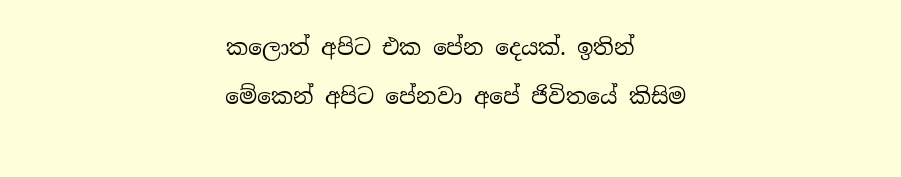කලොත් අපිට එක පේන දෙයක්. ඉතින් මේකෙන් අපිට පේනවා අපේ ජිවිතයේ කිසිම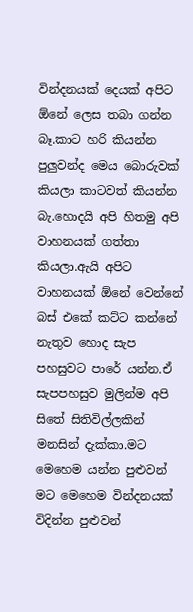වින්දනයක් දෙයක් අපිට ඕනේ ලෙස තබා ගන්න බෑ.කාට හරි කියන්න පුලුවන්ද මෙය බොරුවක් කියලා කාටවත් කියන්න බැ.හොදයි අපි හිතමු අපි වාහනයක් ගත්තා කියලා.ඇයි අපිට වාහනයක් ඕනේ වෙන්නේ බස් එකේ කට්ට කන්නේ නැතුව හොද සැප පහසුවට පාරේ යන්න.ඒ සැපපහසුව මුලින්ම අපි සිතේ සිතිවිල්ලකින් මනසින් දැක්කා.මට මෙහෙම යන්න පුළුවන් මට මෙහෙම වින්දනයක් විදින්න පුළුවන්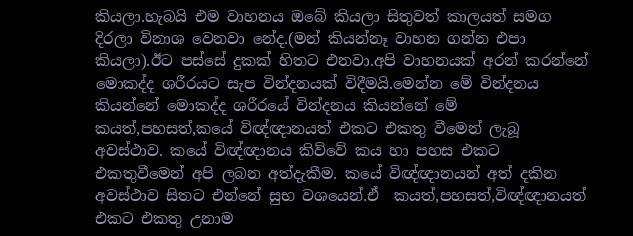කියලා.හැබයි එම වාහනය ඔබේ කියලා සිතුවත් කාලයත් සමග දිරලා විනාශ වෙනවා නේද.(මන් කියන්නෑ වාහන ගන්න එපා කියලා).ඊට පස්සේ දුකක් හිතට එනවා.අපි වාහනයක් අරන් කරන්නේ මොකද්ද ශරීරයට සැප වින්දනයක් විදීමයි.මෙන්න මේ වින්දනය කියන්නේ මොකද්ද ශරීරයේ වින්දනය කියන්නේ මේ කයත්,පහසත්,කයේ විඥ්ඥානයත් එකට එකතු වීමෙන් ලැබූ අවස්ථාව. කයේ විඥ්ඥානය කිව්වේ කය හා පහස එකට එකතුවීමෙන් අපි ලබන අත්දැකීම. කයේ විඥ්ඥානයන් අත් දකින අවස්ථාව සිතට එන්නේ සුභ වශයෙන්.ඒ  කයත්,පහසත්,විඥ්ඥානයත් එකට එකතු උනාම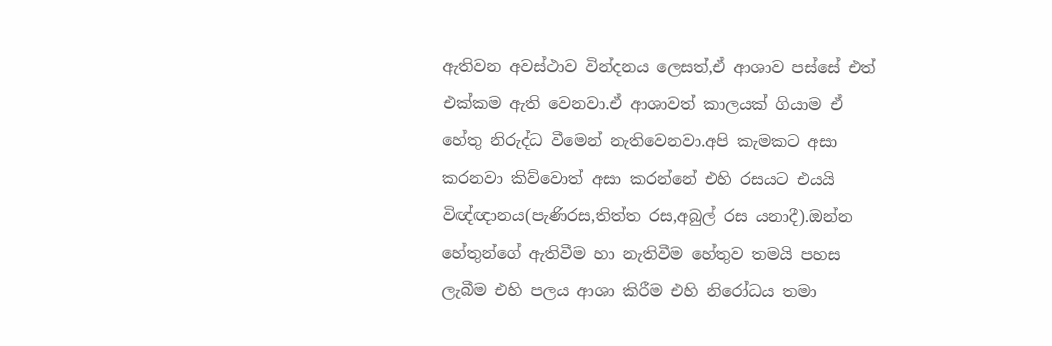ඇතිවන අවස්ථාව වින්දනය ලෙසත්,ඒ ආශාව පස්සේ එත් එක්කම ඇති වෙනවා.ඒ ආශාවත් කාලයක් ගියාම ඒ හේතු නිරුද්ධ වීමෙන් නැතිවෙනවා.අපි කැමකට අසා කරනවා කිව්වොත් අසා කරන්නේ එහි රසයට එයයි විඥ්ඥානය(පැණිරස,තිත්ත රස,අබුල් රස යනාදී).ඔන්න හේතුන්ගේ ඇතිවීම හා නැතිවීම හේතුව තමයි පහස ලැබීම එහි පලය ආශා කිරීම එහි නිරෝධය තමා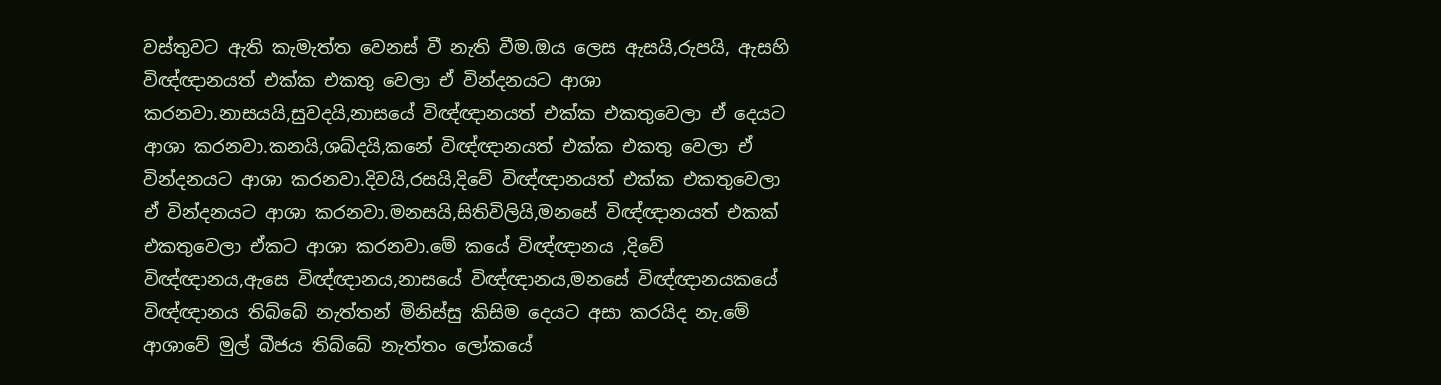වස්තුවට ඇති කැමැත්ත වෙනස් වී නැති වීම.ඔය ලෙස ඇසයි,රුපයි, ඇසහි විඥ්ඥානයත් එක්ක එකතු වෙලා ඒ වින්දනයට ආශා කරනවා.නාසයයි,සුවදයි,නාසයේ විඥ්ඥානයත් එක්ක එකතුවෙලා ඒ දෙයට ආශා කරනවා.කනයි,ශබ්දයි,කනේ විඥ්ඥානයත් එක්ක එකතු වෙලා ඒ වින්දනයට ආශා කරනවා.දිවයි,රසයි,දිවේ විඥ්ඥානයත් එක්ක එකතුවෙලා ඒ වින්දනයට ආශා කරනවා.මනසයි,සිතිවිලියි,මනසේ විඥ්ඥානයත් එකක් එකතුවෙලා ඒකට ආශා කරනවා.මේ කයේ විඥ්ඥානය ,දිවේ විඥ්ඥානය,ඇසෙ විඥ්ඥානය,නාසයේ විඥ්ඥානය,මනසේ විඥ්ඥානයකයේ විඥ්ඥානය තිබ්බේ නැත්තන් මිනිස්සු කිසිම දෙයට අසා කරයිද නැ.මේ ආශාවේ මුල් බීජය තිබ්බේ නැත්තං ලෝකයේ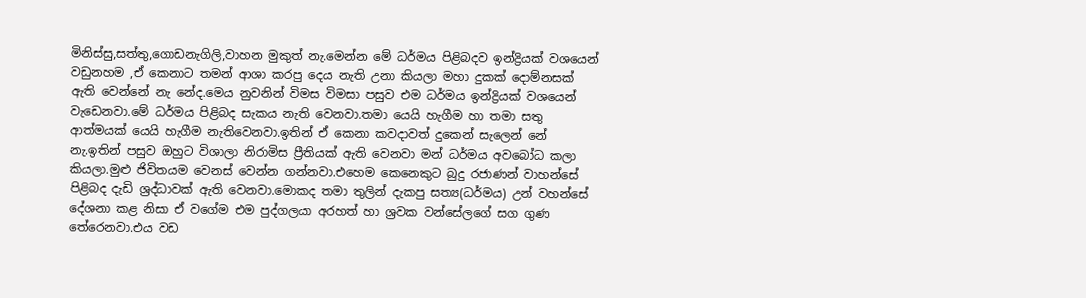මිනිස්සු,සත්තු,ගොඩනැගිලි,වාහන මුකුත් නැ.මෙන්න මේ ධර්මය පිළිබදව ඉන්ද්‍රියක් වශයෙන් වඩුනහම ,ඒ කෙනාට තමන් ආශා කරපු දෙය නැති උනා කියලා මහා දුකක් දොම්නසක් ඇති වෙන්නේ නැ නේද.මෙය නුවනින් විමස විමසා පසුව එම ධර්මය ඉන්ද්‍රියක් වශයෙන් වැඩෙනවා.මේ ධර්මය පිළිබද සැකය නැති වෙනවා.තමා යෙයි හැගීම හා තමා සතු ආත්මයක් යෙයි හැගීම නැතිවෙනවා.ඉතින් ඒ කෙනා කවදාවත් දුකෙන් සැලෙන් නේ නැ.ඉතින් පසුව ඔහුට විශාලා නිරාමිස ප්‍රීතියක් ඇති වෙනවා මන් ධර්මය අවබෝධ කලා කියලා.මුළු ජිවිතයම වෙනස් වෙන්න ගන්නවා.එහෙම කෙනෙකුට බුදු රජාණන් වාහන්සේ පිළිබද දැඩි ශ්‍රද්ධාවක් ඇති වෙනවා.මොකද තමා තුලින් දැකපු සත්‍ය(ධර්මය) උන් වහන්සේ දේශනා කළ නිසා ඒ වගේම එම පුද්ගලයා අරහත් හා ශ්‍රවක වන්සේලගේ සග ගුණ තේරෙනවා.එය වඩ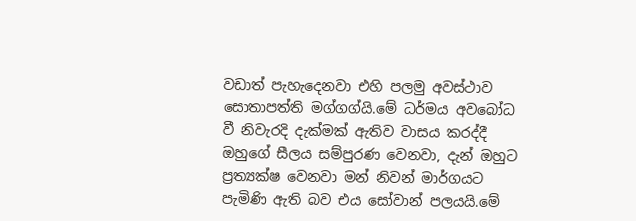වඩාත් පැහැදෙනවා එහි පලමු අවස්ථාව සොතාපත්ති මග්ගග්යි.මේ ධර්මය අවබෝධ වී නිවැරදි දැක්මක් ඇතිව වාසය කරද්දී ඔහුගේ සීලය සම්පුරණ වෙනවා, දැන් ඔහුට ප්‍රත්‍යක්ෂ වෙනවා මන් නිවන් මාර්ගයට පැමිණි ඇති බව එය සෝවාන් පලයයි.මේ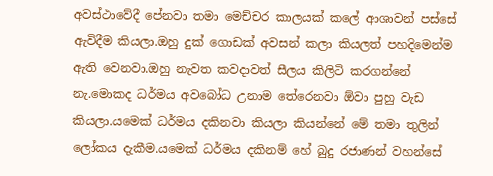අවස්ථාවේදී පේනවා තමා මෙච්චර කාලයක් කලේ ආශාවන් පස්සේ ඇවිදීම කියලා.ඔහු දුක් ගොඩක් අවසන් කලා කියලත් පහදිමෙන්ම ඇති වෙනවා.ඔහු නැවත කවදාවත් සීලය කිලිටි කරගන්නේ නැ.මොකද ධර්මය අවබෝධ උනාම තේරෙනවා ඕවා පුහු වැඩ කියලා.යමෙක් ධර්මය දකිනවා කියලා කියන්නේ මේ තමා තුලින් ලෝකය දැකීම.යමෙක් ධර්මය දකිනම් හේ බුදු රජාණන් වහන්සේ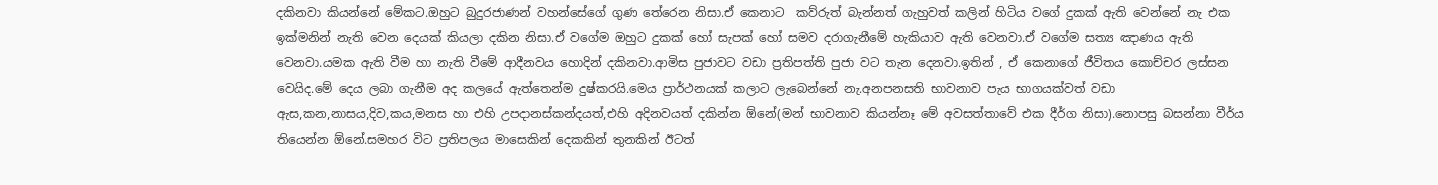දකිනවා කියන්නේ මේකට.ඔහුට බුදුරජාණන් වහන්සේගේ ගුණ තේරෙන නිසා.ඒ කෙනාට  කව්රුත් බැන්නත් ගැහුවත් කලින් හිටිය වගේ දුකක් ඇති වෙන්නේ නැ එක ඉක්මනින් නැති වෙන දෙයක් කියලා දකින නිසා.ඒ වගේම ඔහුට දුකක් හෝ සැපක් හෝ සමව දරාගැනීමේ හැකියාව ඇති වෙනවා.ඒ වගේම සත්‍ය ඤාණය ඇති වෙනවා.යමක ඇති වීම හා නැති වීමේ ආදීනවය හොදින් දකිනවා.ආමිස පුජාවට වඩා ප්‍රතිපත්ති පුජා වට තැන දෙනවා.ඉතින් , ඒ කෙනාගේ ජීවිතය කොච්චර ලස්සන වෙයිද.මේ දෙය ලබා ගැනීම අද කලයේ ඇත්තෙන්ම දුෂ්කරයි.මෙය ප්‍රාර්ථනයක් කලාට ලැබෙන්නේ නැ.අනපනසති භාවනාව පැය භාගයක්වත් වඩා ඇස,කන,නාසය,දිව,කය,මනස හා එහි උපදානස්කන්දයත්,එහි අදිනවයත් දකින්න ඕනේ(මන් භාවනාව කියන්නෑ මේ අවසත්තාවේ එක දීර්ග නිසා).නොපසු බසන්නා වීර්ය තියෙන්න ඕනේ.සමහර විට ප්‍රතිපලය මාසෙකින් දෙකකින් තුනකින් ඊටත්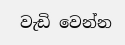වැඩි වෙන්න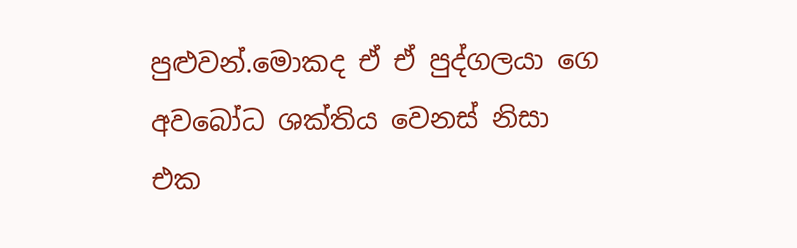පුළුවන්.මොකද ඒ ඒ පුද්ගලයා ගෙ අවබෝධ ශක්තිය වෙනස් නිසා එක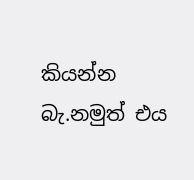කියන්න බැ.නමුත් එය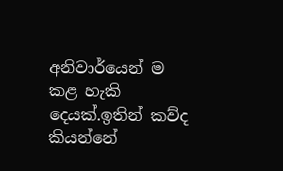අනිවාර්යෙන් ම කළ හැකි දෙයක්.ඉතින් කව්ද කියන්නේ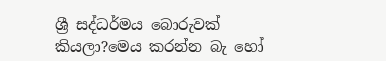ශ්‍රී සද්ධර්මය බොරුවක් කියලා?මෙය කරන්න බැ හෝ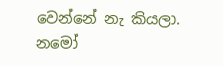වෙන්නේ නැ කියලා.
නමෝ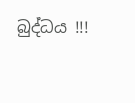බුද්ධය !!!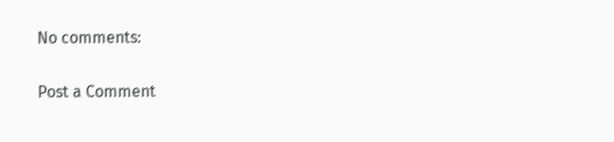No comments:

Post a Comment